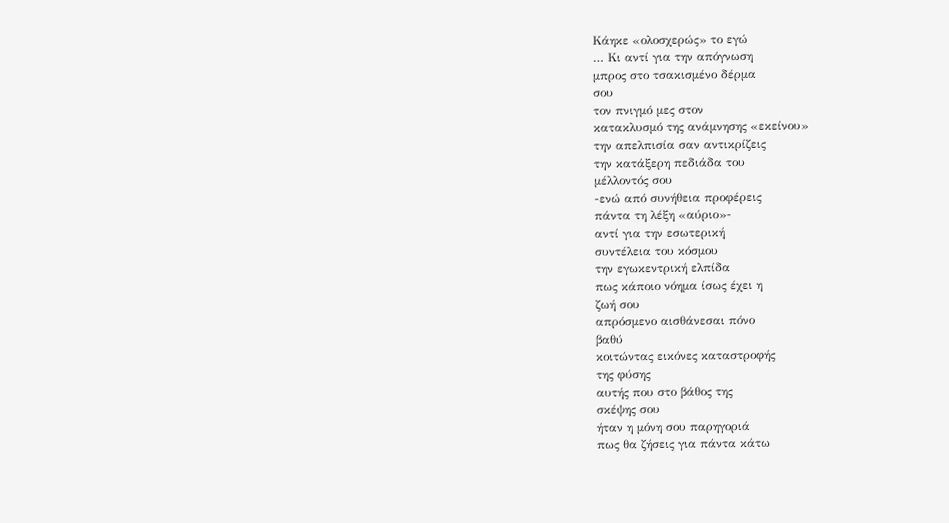Κάηκε «ολοσχερώς» το εγώ
… Κι αντί για την απόγνωση
μπρος στο τσακισμένο δέρμα
σου
τον πνιγμό μες στον
κατακλυσμό της ανάμνησης «εκείνου»
την απελπισία σαν αντικρίζεις
την κατάξερη πεδιάδα του
μέλλοντός σου
-ενώ από συνήθεια προφέρεις
πάντα τη λέξη «αύριο»-
αντί για την εσωτερική
συντέλεια του κόσμου
την εγωκεντρική ελπίδα
πως κάποιο νόημα ίσως έχει η
ζωή σου
απρόσμενο αισθάνεσαι πόνο
βαθύ
κοιτώντας εικόνες καταστροφής
της φύσης
αυτής που στο βάθος της
σκέψης σου
ήταν η μόνη σου παρηγοριά
πως θα ζήσεις για πάντα κάτω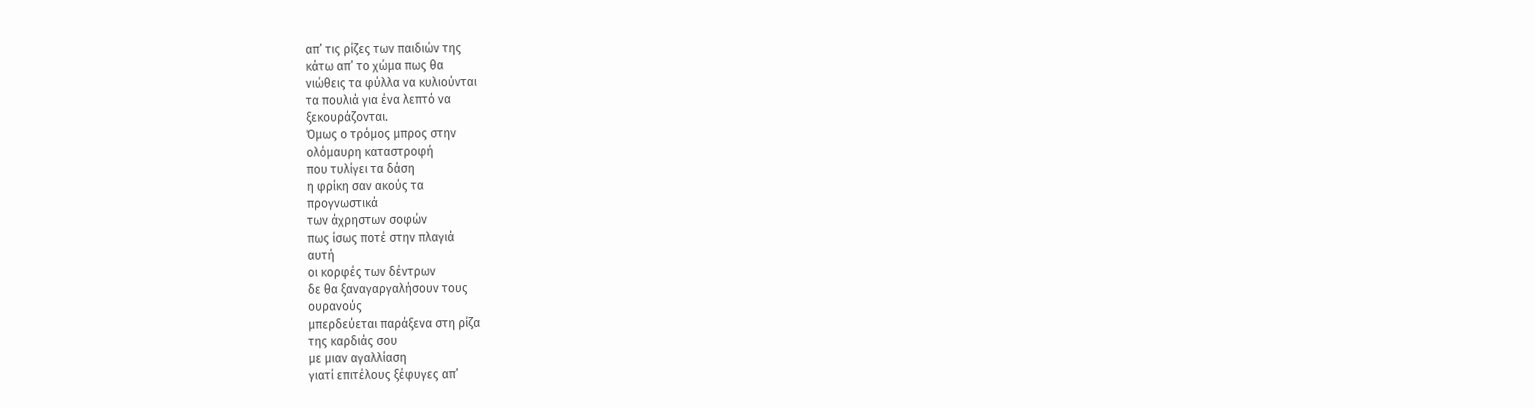απ’ τις ρίζες των παιδιών της
κάτω απ’ το χώμα πως θα
νιώθεις τα φύλλα να κυλιούνται
τα πουλιά για ένα λεπτό να
ξεκουράζονται.
Όμως ο τρόμος μπρος στην
ολόμαυρη καταστροφή
που τυλίγει τα δάση
η φρίκη σαν ακούς τα
προγνωστικά
των άχρηστων σοφών
πως ίσως ποτέ στην πλαγιά
αυτή
οι κορφές των δέντρων
δε θα ξαναγαργαλήσουν τους
ουρανούς
μπερδεύεται παράξενα στη ρίζα
της καρδιάς σου
με μιαν αγαλλίαση
γιατί επιτέλους ξέφυγες απ’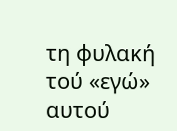τη φυλακή τού «εγώ»
αυτού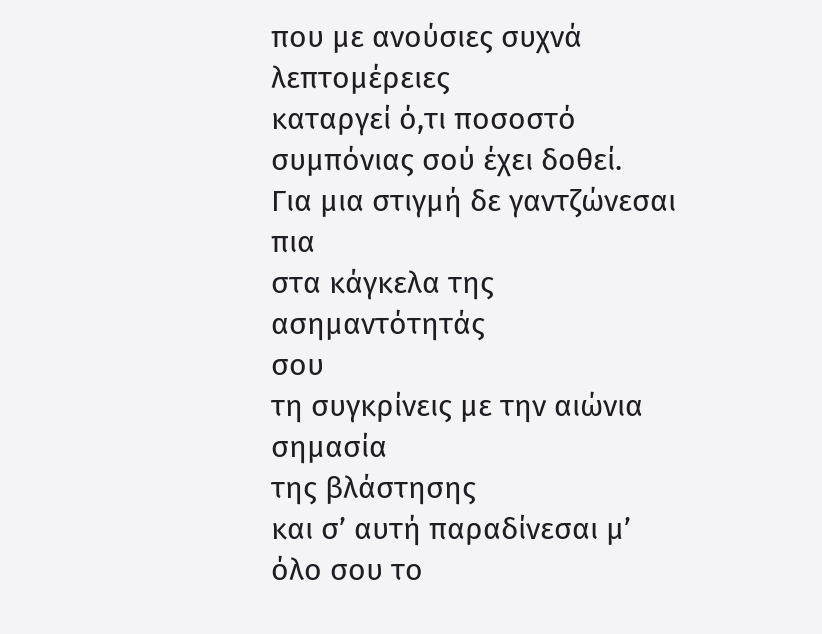που με ανούσιες συχνά
λεπτομέρειες
καταργεί ό,τι ποσοστό
συμπόνιας σού έχει δοθεί.
Για μια στιγμή δε γαντζώνεσαι
πια
στα κάγκελα της ασημαντότητάς
σου
τη συγκρίνεις με την αιώνια
σημασία
της βλάστησης
και σ’ αυτή παραδίνεσαι μ’ όλο σου το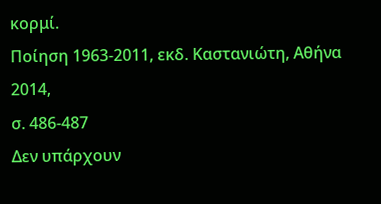κορμί.
Ποίηση 1963-2011, εκδ. Καστανιώτη, Αθήνα 2014,
σ. 486-487
Δεν υπάρχουν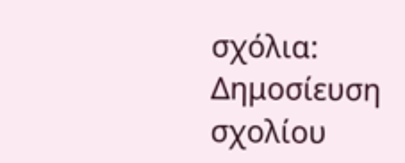σχόλια:
Δημοσίευση σχολίου